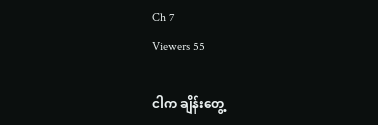Ch 7
Viewers 55

ငါက ချိန်းတွေ့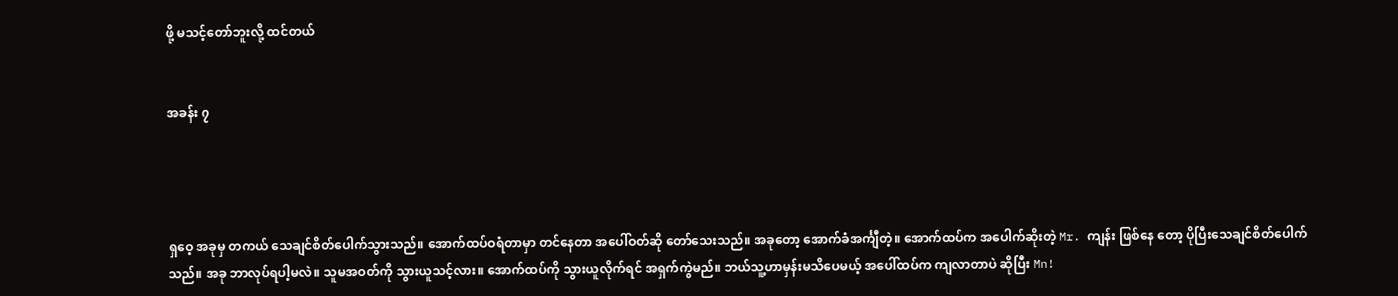ဖို့ မသင့်တော်ဘူးလို့ ထင်တယ်


အခန်း ၇




ရှဝေ့ အခုမှ တကယ် သေချင်စိတ်ပေါက်သွားသည်။ အောက်ထပ်ဝရံတာမှာ တင်နေတာ အပေါ်ဝတ်ဆို တော်သေးသည်။ အခုတော့ အောက်ခံအင်္ကျီတဲ့။ အောက်ထပ်က အပေါက်ဆိုးတဲ့ Mr. ကျန်း ဖြစ်နေ တော့ ပိုပြီးသေချင်စိတ်ပေါက်သည်။ အခု ဘာလုပ်ရပါ့မလဲ။ သူမအဝတ်ကို သွားယူသင့်လား။ အောက်ထပ်ကို သွားယူလိုက်ရင် အရှက်ကွဲမည်။ ဘယ်သူ့ဟာမှန်းမသိပေမယ့် အပေါ်ထပ်က ကျလာတာပဲ ဆိုပြီး Mn!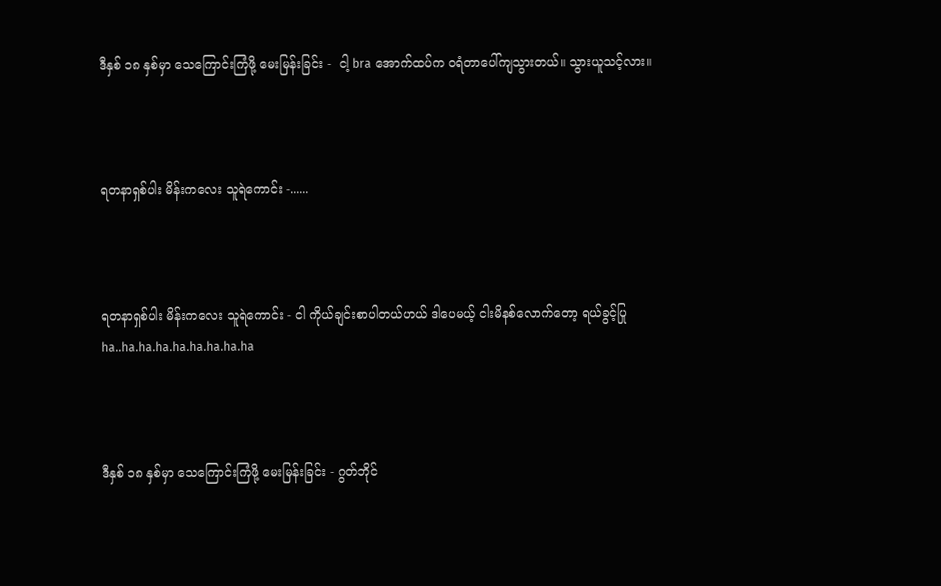ဒီနှစ် ၁၈ နှစ်မှာ သေကြောင်းကြံဖို့ မေးမြန်းခြင်း -  ငါ့ bra အောက်ထပ်က ဝရံတာပေါ်ကျသွားတယ်။ သွားယူသင့်လား။



ရတနာရှစ်ပါး မိန်းကလေး သူရဲကောင်း -......



ရတနာရှစ်ပါး မိန်းကလေး သူရဲကောင်း - ငါ ကိုယ်ချင်းစာပါတယ်ဟယ် ဒါပေမယ့် ငါးမိနစ်လောက်တော့ ရယ်ခွင့်ပြု ha..ha.ha.ha.ha.ha.ha.ha.ha



ဒီနှစ် ၁၈ နှစ်မှာ သေကြောင်းကြံဖို့ မေးမြန်းခြင်း - ဂွတ်ဘိုင်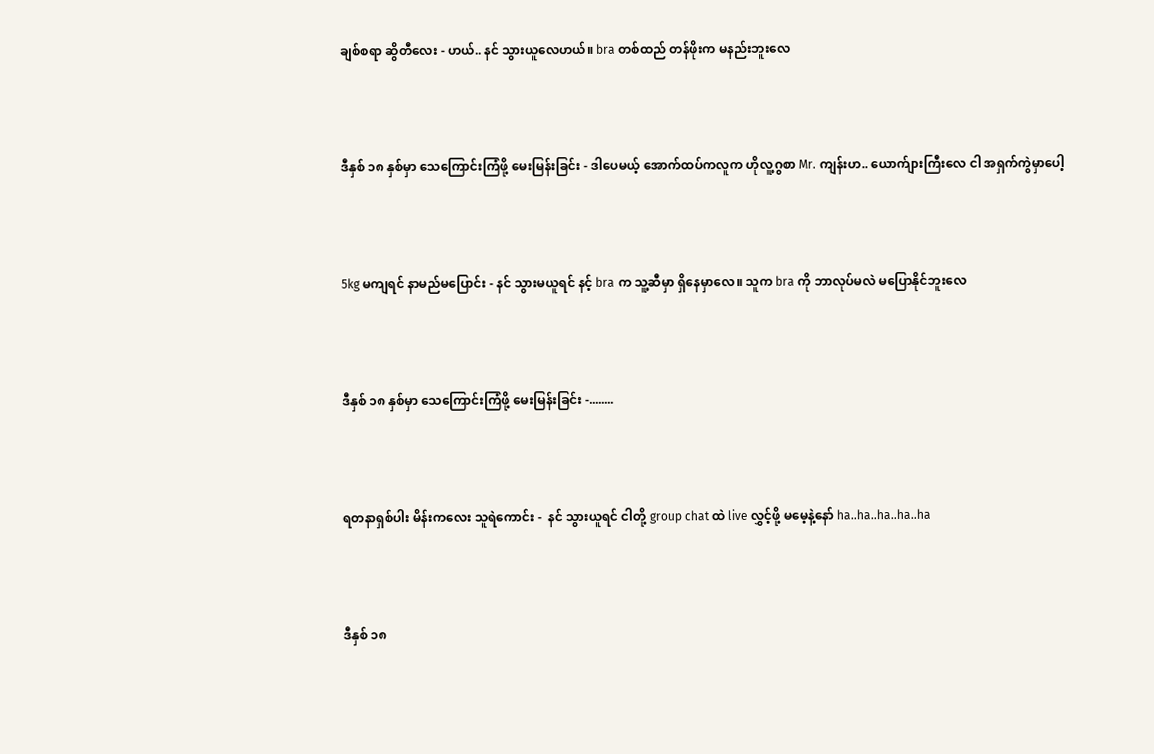ချစ်စရာ ဆွိတီလေး - ဟယ်.. နင် သွားယူလေဟယ်။ bra တစ်ထည် တန်ဖိုးက မနည်းဘူးလေ



ဒီနှစ် ၁၈ နှစ်မှာ သေကြောင်းကြံဖို့ မေးမြန်းခြင်း - ဒါပေမယ့် အောက်ထပ်ကလူက ဟိုလူ့ဂွစာ Mr. ကျန်းဟ.. ယောက်ျားကြီးလေ ငါ အရှက်ကွဲမှာပေါ့



5kg မကျရင် နာမည်မပြောင်း - နင် သွားမယူရင် နင့် bra က သူ့ဆီမှာ ရှိနေမှာလေ။ သူက bra ကို ဘာလုပ်မလဲ မပြောနိုင်ဘူးလေ



ဒီနှစ် ၁၈ နှစ်မှာ သေကြောင်းကြံဖို့ မေးမြန်းခြင်း -........



ရတနာရှစ်ပါး မိန်းကလေး သူရဲကောင်း -  နင် သွားယူရင် ငါတို့ group chat ထဲ live လွှင့်ဖို့ မမေ့နဲ့နော် ha..ha..ha..ha..ha



ဒီနှစ် ၁၈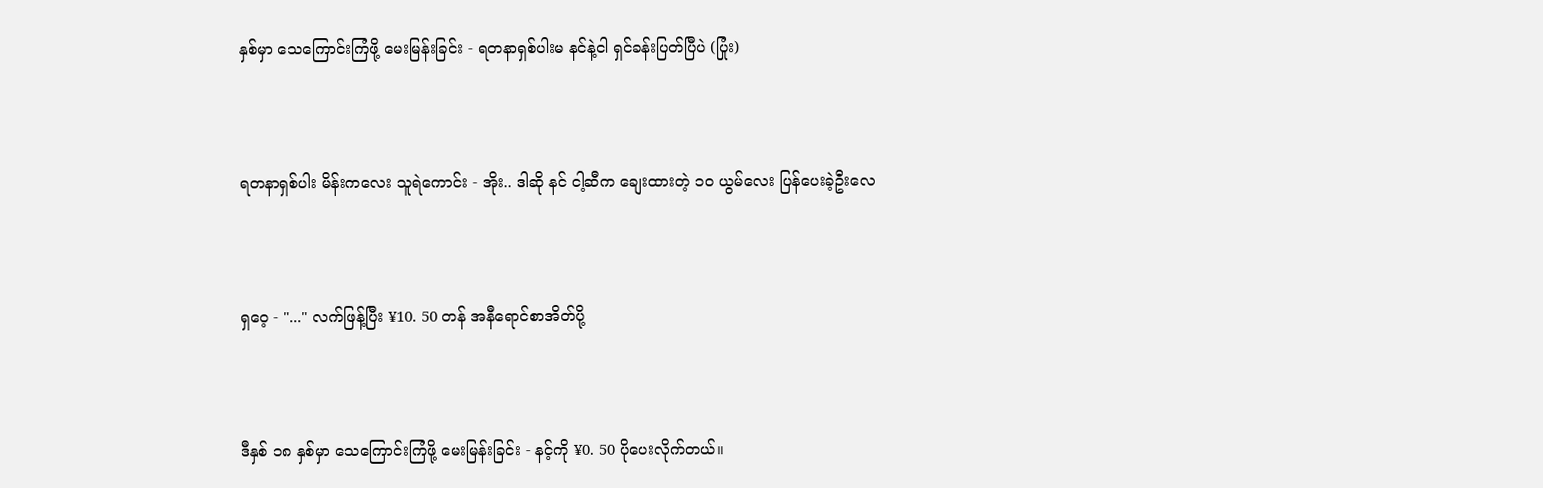နှစ်မှာ သေကြောင်းကြံဖို့ မေးမြန်းခြင်း - ရတနာရှစ်ပါးမ နင်နဲ့ငါ ရှင်ခန်းပြတ်ပြီပဲ (ပြုံး)



ရတနာရှစ်ပါး မိန်းကလေး သူရဲကောင်း - အိုး.. ဒါဆို နင် ငါ့ဆီက ချေးထားတဲ့ ၁၀ ယွမ်လေး ပြန်ပေးခဲ့ဦးလေ



ရှဝေ့ - "..." လက်ဖြန့်ပြီး ¥10. 50 တန် အနီရောင်စာအိတ်ပို့



ဒီနှစ် ၁၈ နှစ်မှာ သေကြောင်းကြံဖို့ မေးမြန်းခြင်း - နင့်ကို ¥0. 50 ပိုပေးလိုက်တယ်။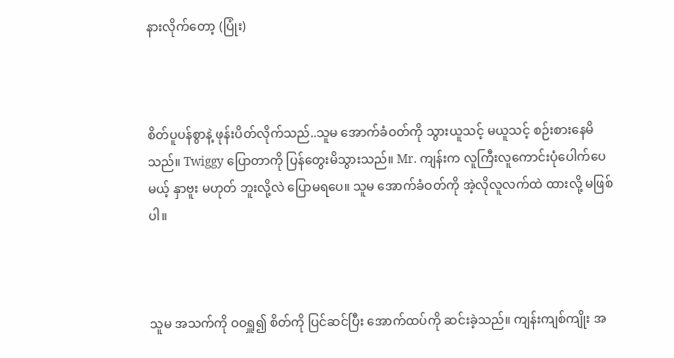နားလိုက်တော့ (ပြုံး)



စိတ်ပူပန်စွာနဲ့ ဖုန်းပိတ်လိုက်သည်..သူမ အောက်ခံဝတ်ကို သွားယူသင့် မယူသင့် စဉ်းစားနေမိသည်။ Twiggy ပြောတာကို ပြန်တွေးမိသွားသည်။ Mr. ကျန်းက လူကြီးလူကောင်းပုံပေါက်ပေမယ့် နှာဗူး မဟုတ် ဘူးလို့လဲ ပြောမရပေ။ သူမ အောက်ခံဝတ်ကို အဲ့လိုလူလက်ထဲ ထားလို့ မဖြစ်ပါ။



သူမ အသက်ကို ဝဝရှူ၍ စိတ်ကို ပြင်ဆင်ပြီး အောက်ထပ်ကို ဆင်းခဲ့သည်။ ကျန်းကျစ်ကျိုး အ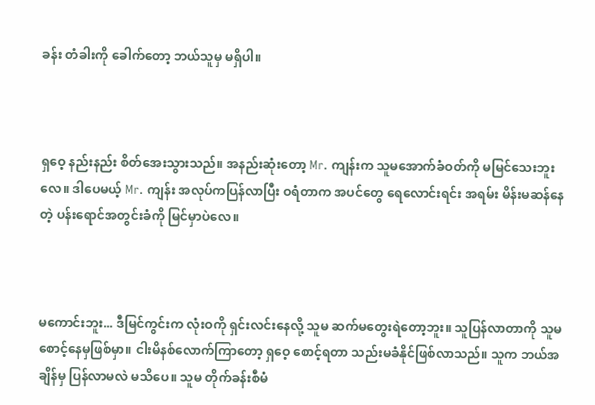ခန်း တံခါးကို ခေါက်တော့ ဘယ်သူမှ မရှိပါ။



ရှဝေ့ နည်းနည်း စိတ်အေးသွားသည်။ အနည်းဆုံးတော့ Mr. ကျန်းက သူမအောက်ခံဝတ်ကို မမြင်သေးဘူးလေ။ ဒါပေမယ့် Mr. ကျန်း အလုပ်ကပြန်လာပြီး ဝရံတာက အပင်တွေ ရေလောင်းရင်း အရမ်း မိန်းမဆန်နေတဲ့ ပန်းရောင်အတွင်းခံကို မြင်မှာပဲလေ။



မကောင်းဘူး... ဒီမြင်ကွင်းက လုံးဝကို ရှင်းလင်းနေလို့ သူမ ဆက်မတွေးရဲတော့ဘူး။ သူပြန်လာတာကို သူမ စောင့်နေမှဖြစ်မှာ။ ငါးမိနစ်လောက်ကြာတော့ ရှဝေ့ စောင့်ရတာ သည်းမခံနိုင်ဖြစ်လာသည်။ သူက ဘယ်အချိန်မှ ပြန်လာမလဲ မသိပေ။ သူမ တိုက်ခန်းစီမံ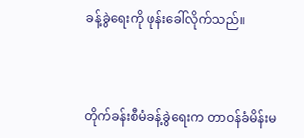ခန့်ခွဲရေးကို ဖုန်းခေါ်လိုက်သည်။



တိုက်ခန်းစီမံခန့်ခွဲရေးက တာဝန်ခံမိန်းမ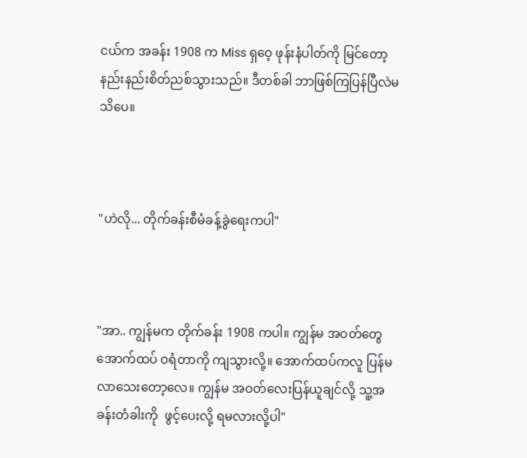ငယ်က အခန်း 1908 က Miss ရှဝေ့ ဖုန်းနံပါတ်ကို မြင်တော့ နည်းနည်းစိတ်ညစ်သွားသည်။ ဒီတစ်ခါ ဘာဖြစ်ကြပြန်ပြီလဲမသိပေ။



"ဟဲလို... တိုက်ခန်းစီမံခန့်ခွဲရေးကပါ"



"အာ.. ကျွန်မက တိုက်ခန်း 1908 ကပါ။ ကျွန်မ အဝတ်တွေ အောက်ထပ် ဝရံတာကို ကျသွားလို့။ အောက်ထပ်ကလူ ပြန်မလာသေးတော့လေ။ ကျွန်မ အဝတ်လေးပြန်ယူချင်လို့ သူ့အခန်းတံခါးကို  ဖွင့်ပေးလို့ ရမလားလို့ပါ"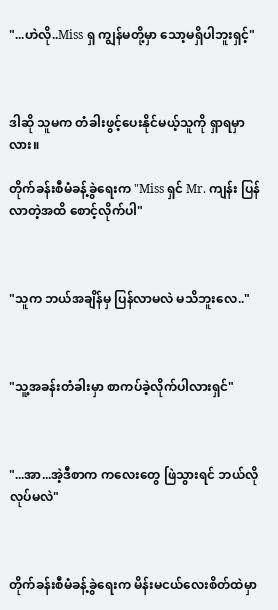"...ဟဲလို..Miss ရှ ကျွန်မတို့မှာ သော့မရှိပါဘူးရှင့်"



ဒါဆို သူမက တံခါးဖွင့်ပေးနိုင်မယ့်သူကို ရှာရမှာလား။

တိုက်ခန်းစီမံခန့်ခွဲရေးက "Miss ရှင် Mr. ကျန်း ပြန်လာတဲ့အထိ စောင့်လိုက်ပါ"



"သူက ဘယ်အချိန်မှ ပြန်လာမလဲ မသိဘူးလေ.."



"သူ့အခန်းတံခါးမှာ စာကပ်ခဲ့လိုက်ပါလားရှင်"



"...အာ...အဲ့ဒီစာက ကလေးတွေ ဖြဲသွားရင် ဘယ်လိုလုပ်မလဲ"



တိုက်ခန်းစီမံခန့်ခွဲရေးက မိန်းမငယ်လေးစိတ်ထဲမှာ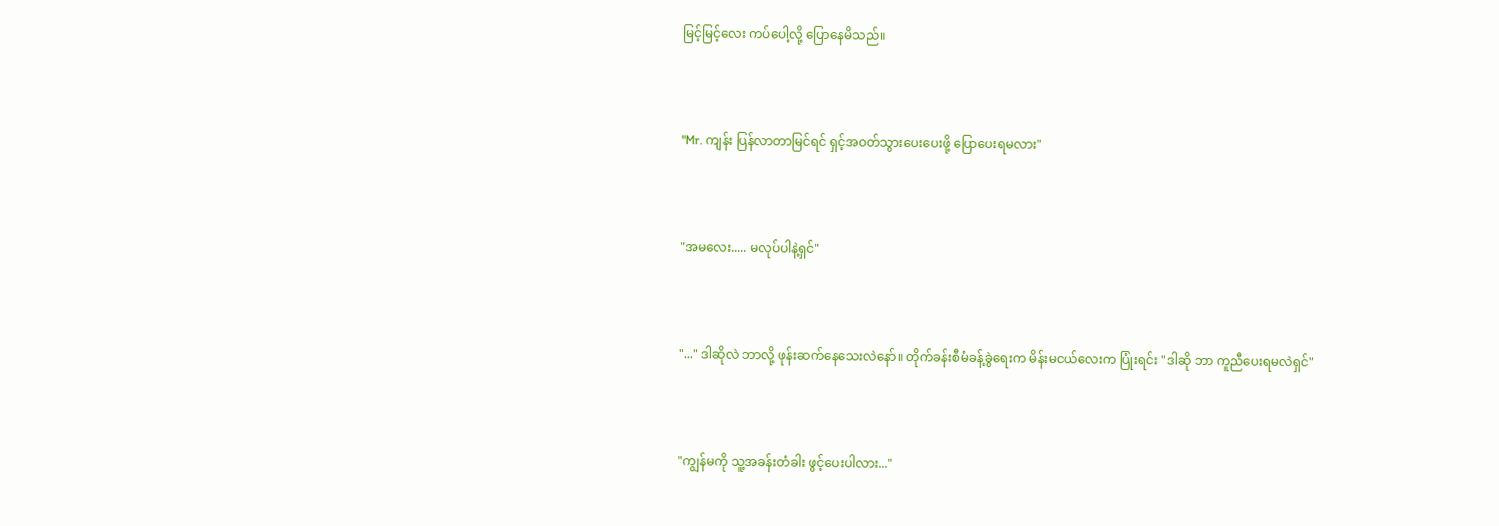မြင့်မြင့်လေး ကပ်ပေါ့လို့ ပြောနေမိသည်။



"Mr. ကျန်း ပြန်လာတာမြင်ရင် ရှင့်အဝတ်သွားပေးပေးဖို့ ပြောပေးရမလား"



"အမလေး..... မလုပ်ပါနဲ့ရှင်"



"..." ဒါဆိုလဲ ဘာလို့ ဖုန်းဆက်နေသေးလဲနော်။ တိုက်ခန်းစီမံခန့်ခွဲရေးက မိန်းမငယ်လေးက ပြုံးရင်း "ဒါဆို ဘာ ကူညီပေးရမလဲရှင်"



"ကျွန်မကို သူ့အခန်းတံခါး ဖွင့်ပေးပါလား..."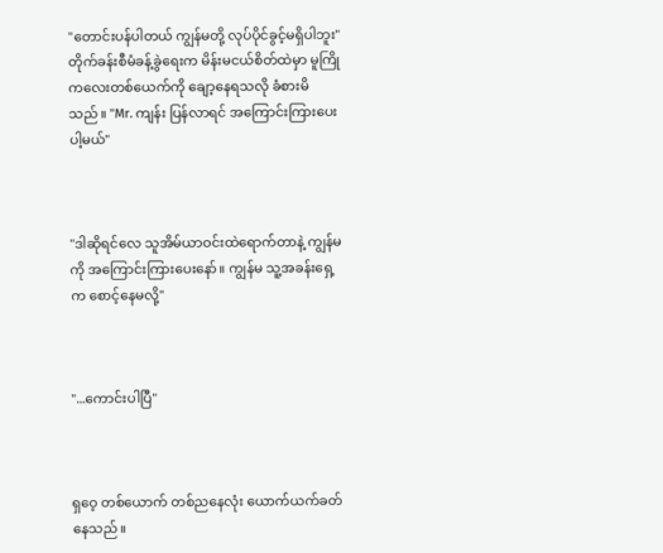"တောင်းပန်ပါတယ် ကျွန်မတို့ လုပ်ပိုင်ခွင့်မရှိပါဘူး" တိုက်ခန်းစီမံခန့်ခွဲရေးက မိန်းမငယ်စိတ်ထဲမှာ မူကြိုကလေးတစ်ယေက်ကို ချော့နေရသလို ခံစားမိသည်။ "Mr. ကျန်း ပြန်လာရင် အကြောင်းကြားပေးပါ့မယ်"



"ဒါဆိုရင်လေ သူအိမ်ယာဝင်းထဲရောက်တာနဲ့ ကျွန်မကို အကြောင်းကြားပေးနော်။ ကျွန်မ သူ့အခန်းရှေ့က စောင့်နေမလို့"



"...ကောင်းပါပြီ"



ရှဝေ့ တစ်ယောက် တစ်ညနေလုံး ယောက်ယက်ခတ်နေသည်။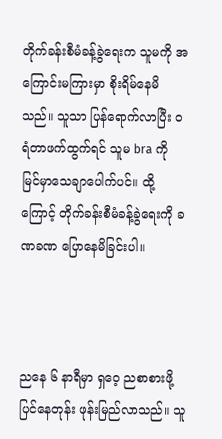တိုက်ခန်းစီမံခန့်ခွဲရေးက သူမကို အကြောင်းမကြားမှာ စိုးရိမ်နေမိသည်။ သူသာ ပြန်ရောက်လာပြီး ဝရံတာဖက်ထွက်ရင် သူမ bra ကို မြင်မှာသေချာပေါက်ပင်။ ထို့ကြောင့် တိုက်ခန်းစီမံခန့်ခွဲရေးကို ခဏခဏ ပြောနေမိခြင်းပါ။



ညနေ ၆ နာရီမှာ ရှဝေ့ ညစာစားဖို့ပြင်နေတုန်း ဖုန်းမြည်လာသည်။ သူ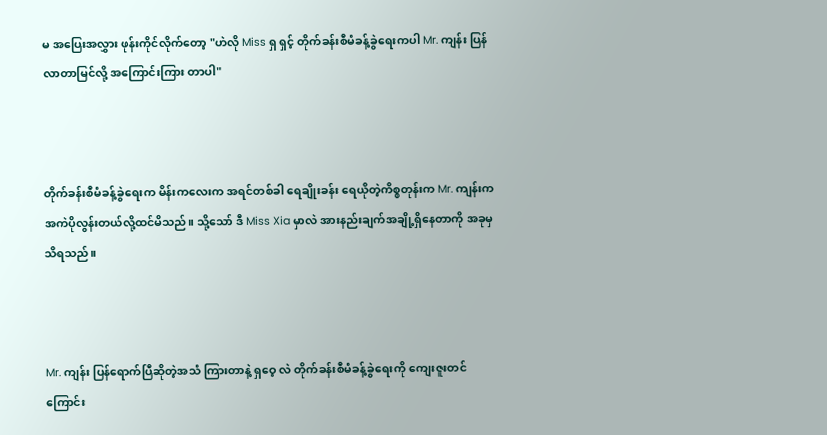မ အပြေးအလွှား ဖုန်းကိုင်လိုက်တော့ "ဟဲလို Miss ရှ ရှင့် တိုက်ခန်းစီမံခန့်ခွဲရေးကပါ Mr. ကျန်း ပြန်လာတာမြင်လို့ အကြောင်းကြား တာပါ"



တိုက်ခန်းစီမံခန့်ခွဲရေးက မိန်းကလေးက အရင်တစ်ခါ ရေချိုးခန်း ရေယိုတဲ့ကိစ္စတုန်းက Mr. ကျန်းက အကဲပိုလွန်းတယ်လို့ထင်မိသည်။ သို့သော် ဒီ Miss Xia မှာလဲ အားနည်းချက်အချို့ရှိနေတာကို အခုမှ သိရသည်။



Mr. ကျန်း ပြန်ရောက်ပြီဆိုတဲ့အသံ ကြားတာနဲ့ ရှဝေ့ လဲ တိုက်ခန်းစီမံခန့်ခွဲရေးကို ကျေးဇူးတင်ကြောင်း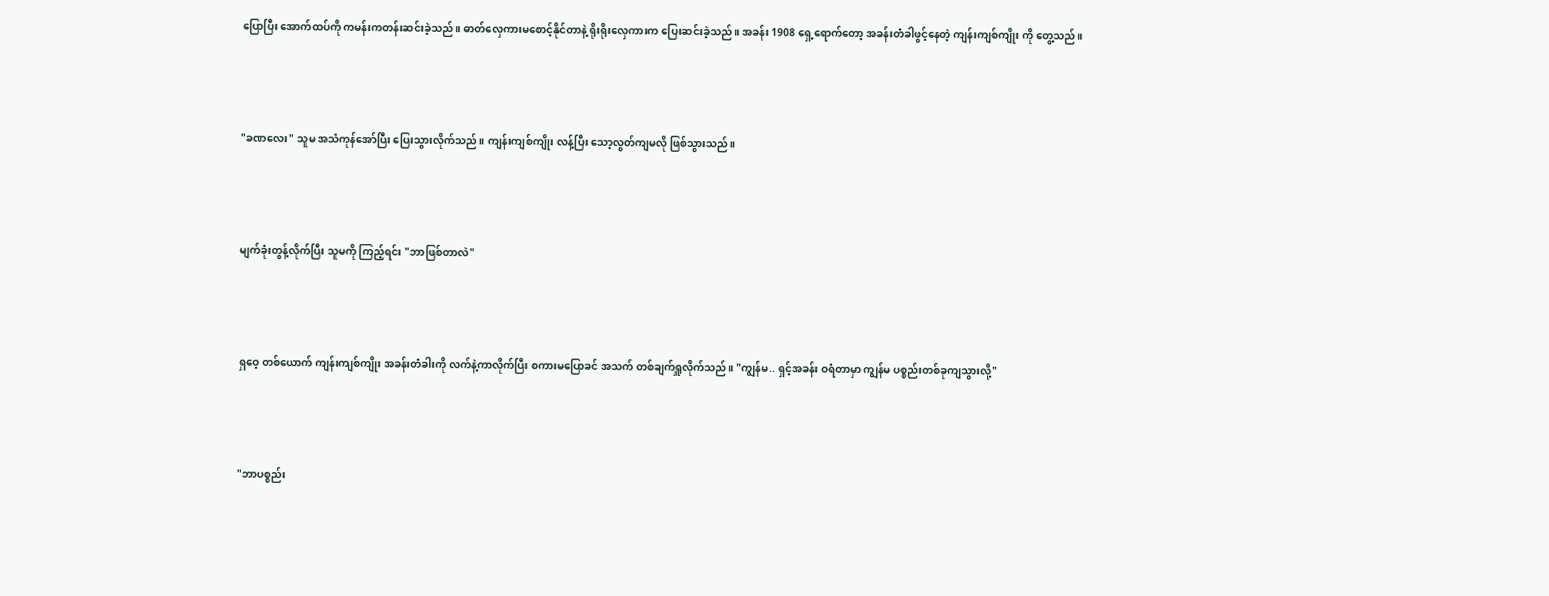ပြောပြီး အောက်ထပ်ကို ကမန်းကတန်းဆင်းခဲ့သည်။ ဓာတ်လှေကားမစောင့်နိုင်တာနဲ့ ရိုးရိုးလှေကားက ပြေးဆင်းခဲ့သည်။ အခန်း 1908 ရှေ့ရောက်တော့ အခန်းတံခါဖွင့်နေတဲ့ ကျန်းကျစ်ကျိုး ကို တွေ့သည်။



"ခဏလေး" သူမ အသံကုန်အော်ပြီး ပြေးသွားလိုက်သည်။ ကျန်းကျစ်ကျိုး လန့်ပြီး သော့လွတ်ကျမလို ဖြစ်သွားသည်။



မျက်ခုံးတွန့်လိုက်ပြီး သူမကို ကြည့်ရင်း "ဘာဖြစ်တာလဲ"



ရှဝေ့ တစ်ယောက် ကျန်းကျစ်ကျိုး အခန်းတံခါးကို လက်နဲ့ကာလိုက်ပြီး စကားမပြောခင် အသက် တစ်ချက်ရှူလိုက်သည်။ "ကျွန်မ.. ရှင့်အခန်း ဝရံတာမှာ ကျွန်မ ပစ္စည်းတစ်ခုကျသွားလို့"



"ဘာပစ္စည်း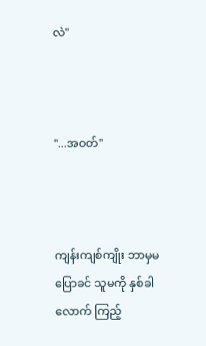လဲ"



"...အဝတ်"



ကျန်းကျစ်ကျိုး ဘာမှမပြောခင် သူမကို နှစ်ခါလောက် ကြည့်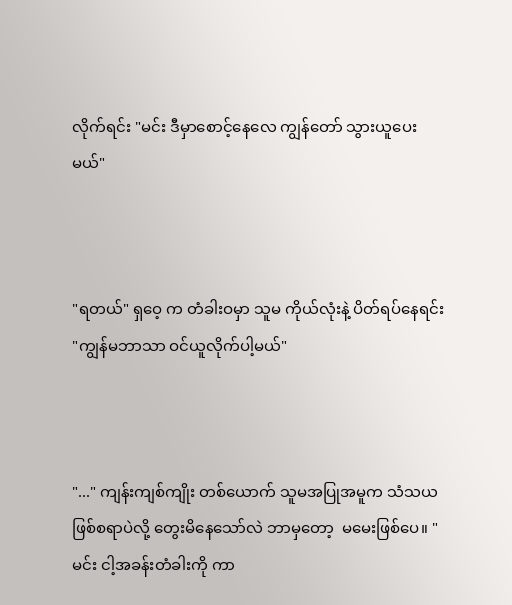လိုက်ရင်း "မင်း ဒီမှာစောင့်နေလေ ကျွန်တော် သွားယူပေးမယ်"



"ရတယ်" ရှဝေ့ က တံခါးဝမှာ သူမ ကိုယ်လုံးနဲ့ ပိတ်ရပ်နေရင်း "ကျွန်မဘာသာ ဝင်ယူလိုက်ပါ့မယ်"



"..." ကျန်းကျစ်ကျိုး တစ်ယောက် သူမအပြုအမူက သံသယဖြစ်စရာပဲလို့ တွေးမိနေသော်လဲ ဘာမှတော့  မမေးဖြစ်ပေ။ "မင်း ငါ့အခန်းတံခါးကို ကာ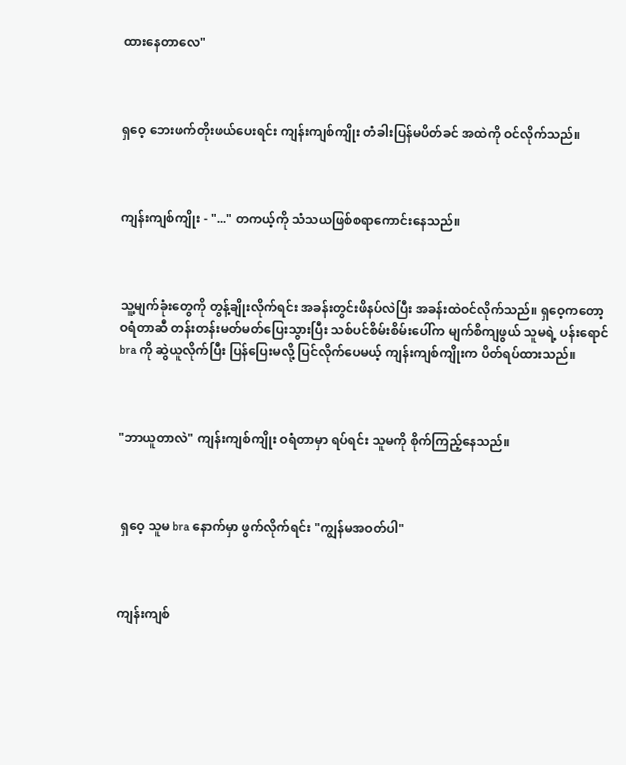ထားနေတာလေ"



ရှဝေ့ ဘေးဖက်တိုးဖယ်ပေးရင်း ကျန်းကျစ်ကျိုး တံခါးပြန်မပိတ်ခင် အထဲကို ဝင်လိုက်သည်။



ကျန်းကျစ်ကျိုး - "..." တကယ့်ကို သံသယဖြစ်စရာကောင်းနေသည်။



သူ့မျက်ခုံးတွေကို တွန့်ချိုးလိုက်ရင်း အခန်းတွင်းဖိနပ်လဲပြီး အခန်းထဲဝင်လိုက်သည်။ ရှဝေ့ကတော့ ဝရံတာဆီ တန်းတန်းမတ်မတ်ပြေးသွားပြီး သစ်ပင်စိမ်းစိမ်းပေါ်က မျက်စိကျဖွယ် သူမရဲ့ ပန်းရောင် bra ကို ဆွဲယူလိုက်ပြီး ပြန်ပြေးမလို့ ပြင်လိုက်ပေမယ့် ကျန်းကျစ်ကျိုးက ပိတ်ရပ်ထားသည်။



"ဘာယူတာလဲ" ကျန်းကျစ်ကျိုး ဝရံတာမှာ ရပ်ရင်း သူမကို စိုက်ကြည့်နေသည်။



 ရှဝေ့ သူမ bra နောက်မှာ ဖွက်လိုက်ရင်း "ကျွန်မအဝတ်ပါ"



ကျန်းကျစ်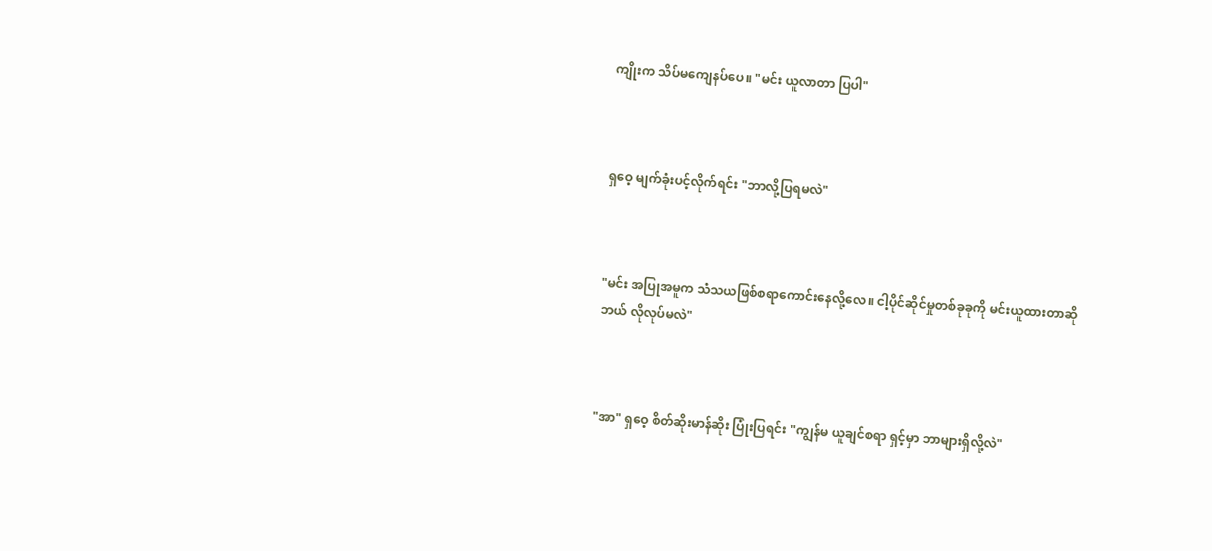ကျိုးက သိပ်မကျေနပ်ပေ။ "မင်း ယူလာတာ ပြပါ"



ရှဝေ့ မျက်ခုံးပင့်လိုက်ရင်း "ဘာလို့ပြရမလဲ"



"မင်း အပြုအမူက သံသယဖြစ်စရာကောင်းနေလို့လေ။ ငါ့ပိုင်ဆိုင်မှုတစ်ခုခုကို မင်းယူထားတာဆို ဘယ် လိုလုပ်မလဲ"



"အာ" ရှဝေ့ စိတ်ဆိုးမာန်ဆိုး ပြုံးပြရင်း "ကျွန်မ ယူချင်စရာ ရှင့်မှာ ဘာများရှိလို့လဲ"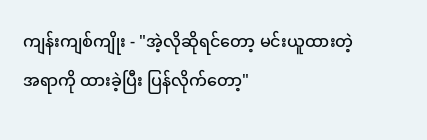ကျန်းကျစ်ကျိုး - "အဲ့လိုဆိုရင်တော့ မင်းယူထားတဲ့အရာကို ထားခဲ့ပြီး ပြန်လိုက်တော့"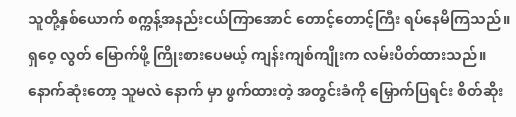သူတို့နှစ်ယောက် စက္ကန့်အနည်းငယ်ကြာအောင် တောင့်တောင့်ကြီး ရပ်နေမိကြသည်။ ရှဝေ့ လွတ် မြောက်ဖို့ ကြိုးစားပေမယ့် ကျန်းကျစ်ကျိုးက လမ်းပိတ်ထားသည်။ နောက်ဆုံးတော့ သူမလဲ နောက် မှာ ဖွက်ထားတဲ့ အတွင်းခံကို မြှောက်ပြရင်း စိတ်ဆိုး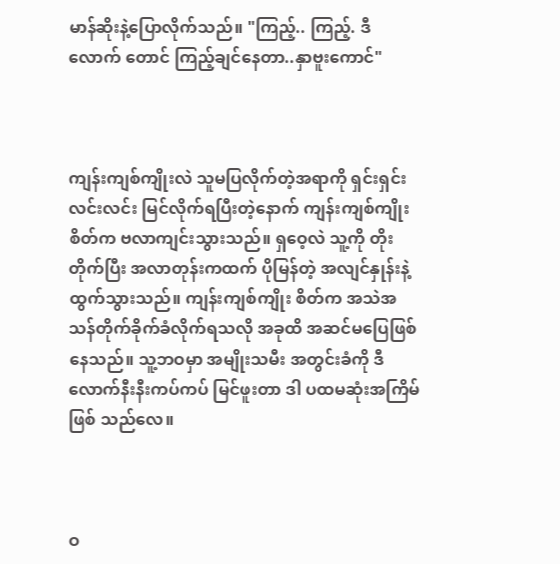မာန်ဆိုးနဲ့ပြောလိုက်သည်။ "ကြည့်.. ကြည့်. ဒီလောက် တောင် ကြည့်ချင်နေတာ..နှာဗူးကောင်"



ကျန်းကျစ်ကျိုးလဲ သူမပြလိုက်တဲ့အရာကို ရှင်းရှင်းလင်းလင်း မြင်လိုက်ရပြီးတဲ့နောက် ကျန်းကျစ်ကျိုး စိတ်က ဗလာကျင်းသွားသည်။ ရှဝေ့လဲ သူ့ကို တိုးတိုက်ပြီး အလာတုန်းကထက် ပိုမြန်တဲ့ အလျင်နှုန်းနဲ့ ထွက်သွားသည်။ ကျန်းကျစ်ကျိုး စိတ်က အသဲအသန်တိုက်ခိုက်ခံလိုက်ရသလို အခုထိ အဆင်မပြေဖြစ် နေသည်။ သူ့ဘဝမှာ အမျိုးသမီး အတွင်းခံကို ဒီလောက်နီးနီးကပ်ကပ် မြင်ဖူးတာ ဒါ ပထမဆုံးအကြိမ်ဖြစ် သည်လေ။



ဝ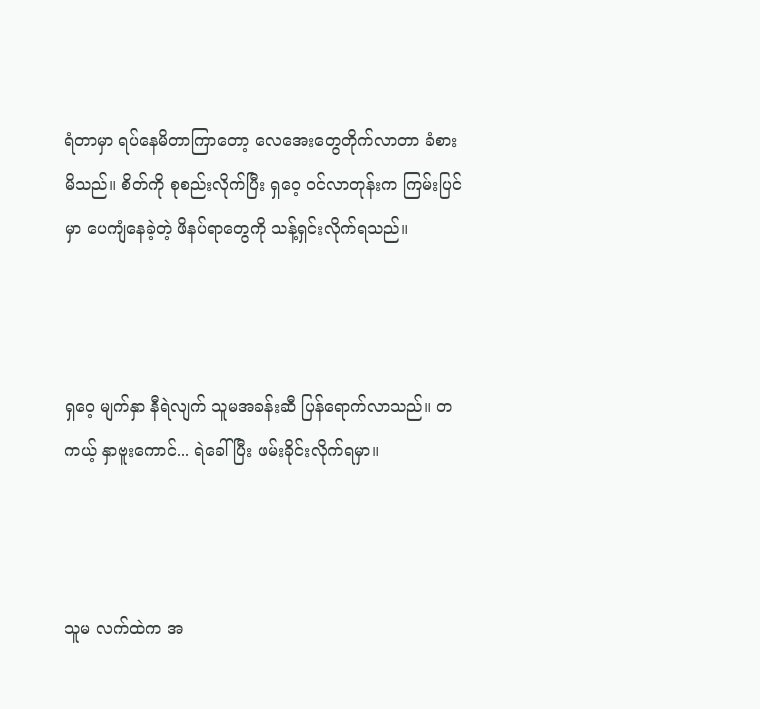ရံတာမှာ ရပ်နေမိတာကြာတော့ လေအေးတွေတိုက်လာတာ ခံစားမိသည်။ စိတ်ကို စုစည်းလိုက်ပြီး ရှဝေ့ ဝင်လာတုန်းက ကြမ်းပြင်မှာ ပေကျံနေခဲ့တဲ့ ဖိနပ်ရာတွေကို သန့်ရှင်းလိုက်ရသည်။



ရှဝေ့ မျက်နှာ နီရဲလျက် သူမအခန်းဆီ ပြန်ရောက်လာသည်။ တကယ့် နှာဗူးကောင်... ရဲခေါ် ပြီး ဖမ်းခိုင်းလိုက်ရမှာ။



သူမ လက်ထဲက အ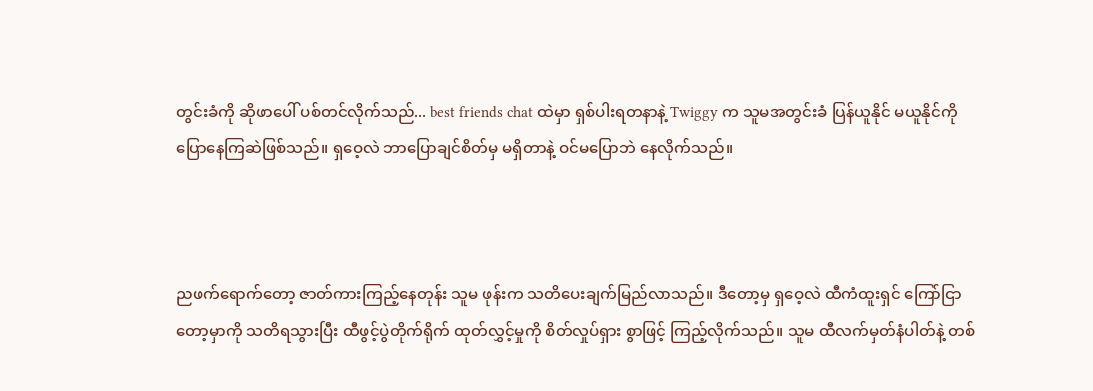တွင်းခံကို ဆိုဖာပေါ် ပစ်တင်လိုက်သည်... best friends chat ထဲမှာ ရှစ်ပါးရတနာနဲ့ Twiggy က သူမအတွင်းခံ ပြန်ယူနိုင် မယူနိုင်ကို ပြောနေကြဆဲဖြစ်သည်။ ရှဝေ့လဲ ဘာပြောချင်စိတ်မှ မရှိတာနဲ့ ဝင်မပြောဘဲ နေလိုက်သည်။



ညဖက်ရောက်တော့ ဇာတ်ကားကြည့်နေတုန်း သူမ ဖုန်းက သတိပေးချက်မြည်လာသည်။ ဒီတော့မှ ရှဝေ့လဲ ထီကံထူးရှင် ကြော်ငြာတော့မှာကို သတိရသွားပြီး ထီဖွင့်ပွဲတိုက်ရိုက် ထုတ်လွှင့်မှုကို စိတ်လှုပ်ရှား စွာဖြင့် ကြည့်လိုက်သည်။ သူမ ထီလက်မှတ်နံပါတ်နဲ့ တစ်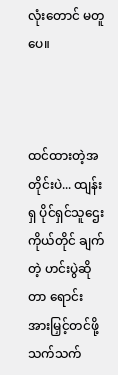လုံးတောင် မတူပေ။



ထင်ထားတဲ့အတိုင်းပဲ... ထျန်းရှ ပိုင်ရှင်သူဌေးကိုယ်တိုင် ချက်တဲ့ ဟင်းပွဲဆိုတာ ရောင်းအားမြှင့်တင်ဖို့ သက်သက်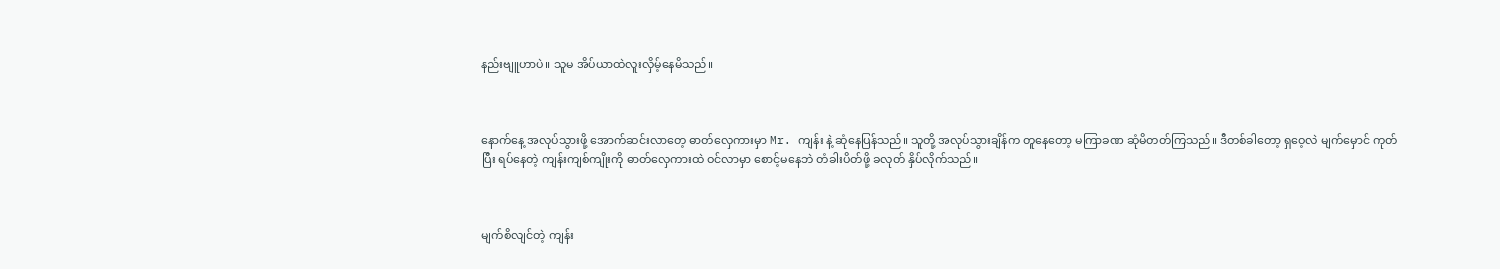နည်းဗျူဟာပဲ။ သူမ အိပ်ယာထဲလူးလှိမ့်နေမိသည်။



နောက်နေ့ အလုပ်သွားဖို့ အောက်ဆင်းလာတေ့ ဓာတ်လှေကားမှာ Mr. ကျန်း နဲ့ ဆုံနေပြန်သည်။ သူတို့ အလုပ်သွားချိန်က တူနေတော့ မကြာခဏ ဆုံမိတတ်ကြသည်။ ဒီတစ်ခါတော့ ရှဝေ့လဲ မျက်မှောင် ကုတ်ပြီး ရပ်နေတဲ့ ကျန်းကျစ်ကျိုးကို ဓာတ်လှေကားထဲ ဝင်လာမှာ စောင့်မနေဘဲ တံခါးပိတ်ဖို့ ခလုတ် နှိပ်လိုက်သည်။



မျက်စိလျင်တဲ့ ကျန်း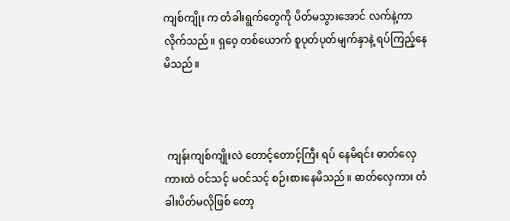ကျစ်ကျိုး က တံခါးရွက်တွေကို ပိတ်မသွားအောင် လက်နဲ့ကာလိုက်သည်။ ရှဝေ့ တစ်ယောက် စူပုတ်ပုတ်မျက်နှာနဲ့ ရပ်ကြည့်နေမိသည်။



 ကျန်းကျစ်ကျိုးလဲ တောင့်တောင့်ကြီး ရပ် နေမိရင်း ဓာတ်လှေကားထဲ ဝင်သင့် မဝင်သင့် စဉ်းစားနေမိသည်။ ဓာတ်လှေကား တံခါးပိတ်မလိုဖြစ် တော့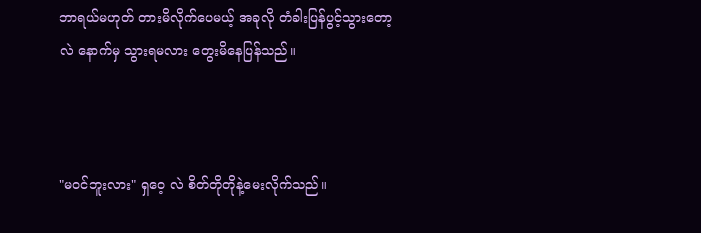ဘာရယ်မဟုတ် တားမိလိုက်ပေမယ့် အခုလို တံခါးပြန်ပွင့်သွားတော့လဲ နောက်မှ သွားရမလား တွေးမိနေပြန်သည်။



"မဝင်ဘူးလား" ရှဝေ့ လဲ စိတ်တိုတိုနဲ့မေးလိုက်သည်။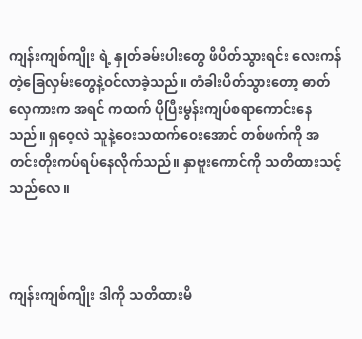ကျန်းကျစ်ကျိုး ရဲ့ နှုတ်ခမ်းပါးတွေ ဖိပိတ်သွားရင်း လေးကန်တဲ့ခြေလှမ်းတွေနဲ့ဝင်လာခဲ့သည်။ တံခါးပိတ်သွားတော့ ဓာတ်လှေကားက အရင် ကထက် ပိုပြီးမွန်းကျပ်စရာကောင်းနေသည်။ ရှဝေ့လဲ သူနဲ့ဝေးသထက်ဝေးအောင် တစ်ဖက်ကို အတင်းတိုးကပ်ရပ်နေလိုက်သည်။ နှာဗူးကောင်ကို သတိထားသင့်သည်လေ။



ကျန်းကျစ်ကျိုး ဒါကို သတိထားမိ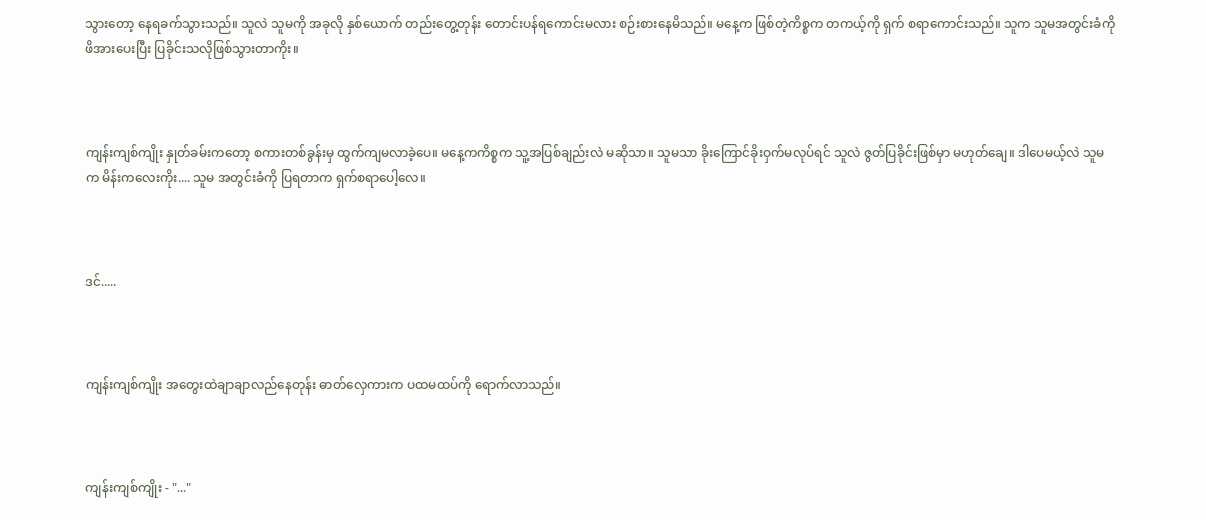သွားတော့ နေရခက်သွားသည်။ သူလဲ သူမကို အခုလို နှစ်ယောက် တည်းတွေ့တုန်း တောင်းပန်ရကောင်းမလား စဉ်းစားနေမိသည်။ မနေ့က ဖြစ်တဲ့ကိစ္စက တကယ့်ကို ရှက် စရာကောင်းသည်။ သူက သူမအတွင်းခံကို ဖိအားပေးပြီး ပြခိုင်းသလိုဖြစ်သွားတာကိုး။



ကျန်းကျစ်ကျိုး နှုတ်ခမ်းကတော့ စကားတစ်ခွန်းမှ ထွက်ကျမလာခဲ့ပေ။ မနေ့ကကိစ္စက သူ့အပြစ်ချည်းလဲ မဆိုသာ။ သူမသာ ခိုးကြောင်ခိုးဝှက်မလုပ်ရင် သူလဲ ဇွတ်ပြခိုင်းဖြစ်မှာ မဟုတ်ချေ။ ဒါပေမယ့်လဲ သူမက မိန်းကလေးကိုး.... သူမ အတွင်းခံကို ပြရတာက ရှက်စရာပေါ့လေ။



ဒင်.....



ကျန်းကျစ်ကျိုး အတွေးထဲချာချာလည်နေတုန်း ဓာတ်လှေကားက ပထမထပ်ကို ရောက်လာသည်။



ကျန်းကျစ်ကျိုး - "..."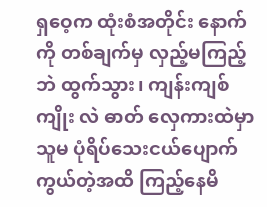ရှဝေ့က ထုံးစံအတိုင်း နောက်ကို တစ်ချက်မှ လှည့်မကြည့်ဘဲ ထွက်သွား၊ ကျန်းကျစ်ကျိုး လဲ ဓာတ် လှေကားထဲမှာ သူမ ပုံရိပ်သေးငယ်ပျောက်ကွယ်တဲ့အထိ ကြည့်နေမိ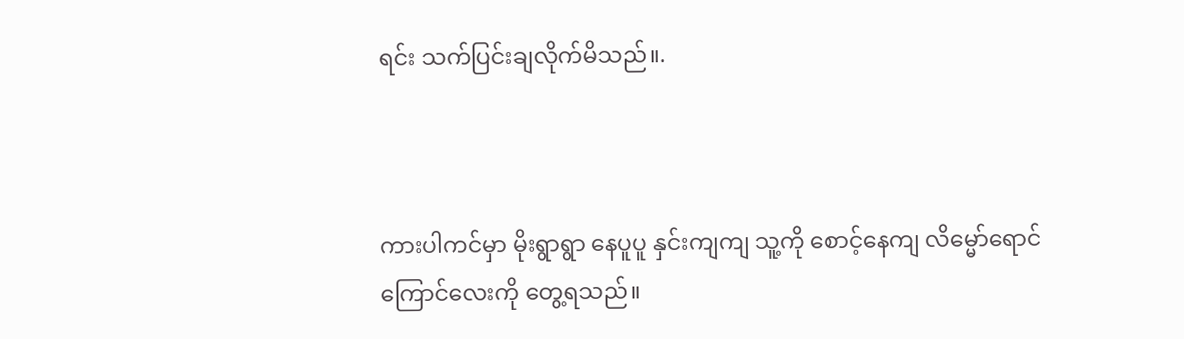ရင်း သက်ပြင်းချလိုက်မိသည်။.



ကားပါကင်မှာ မိုးရွာရွာ နေပူပူ နှင်းကျကျ သူ့ကို စောင့်နေကျ လိမ္မော်ရောင်ကြောင်လေးကို တွေ့ရသည်။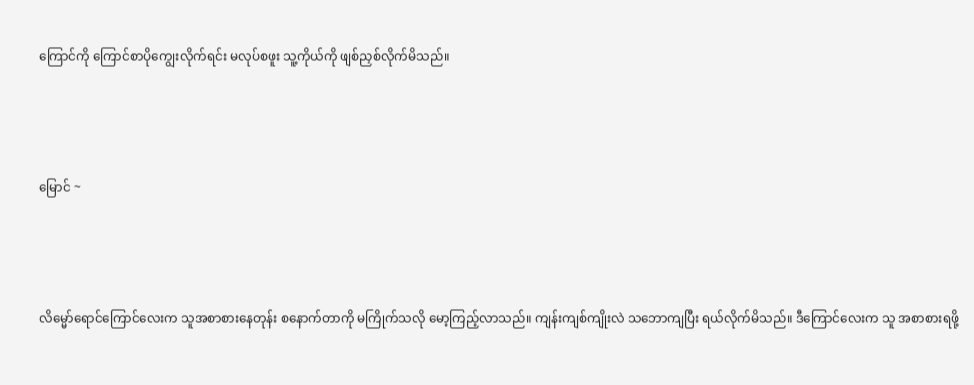ကြောင်ကို ကြောင်စာပိုကျွေးလိုက်ရင်း မလုပ်စဖူး သူ့ကိုယ်ကို ဖျစ်ညှစ်လိုက်မိသည်။



မြောင် ~



လိမ္မော်ရောင်ကြောင်လေးက သူအစာစားနေတုန်း စနောက်တာကို မကြိုက်သလို မော့ကြည့်လာသည်။ ကျန်းကျစ်ကျိုးလဲ သဘောကျပြီး ရယ်လိုက်မိသည်။ ဒီကြောင်လေးက သူ အစာစားရဖို့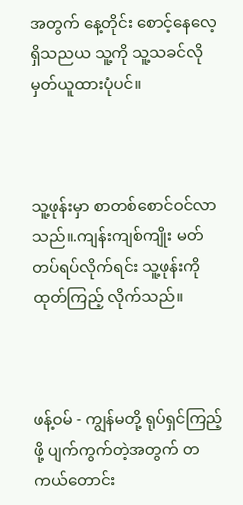အတွက် နေ့တိုင်း စောင့်နေလေ့ရှိသညယ သူ့ကို သူ့သခင်လို မှတ်ယူထားပုံပင်။



သူ့ဖုန်းမှာ စာတစ်စောင်ဝင်လာသည်။.ကျန်းကျစ်ကျိုး မတ်တပ်ရပ်လိုက်ရင်း သူ့ဖုန်းကို ထုတ်ကြည့် လိုက်သည်။



ဖန့်ဝမ် - ကျွန်မတို့ ရုပ်ရှင်ကြည့်ဖို့ ပျက်ကွက်တဲ့အတွက် တကယ်တောင်း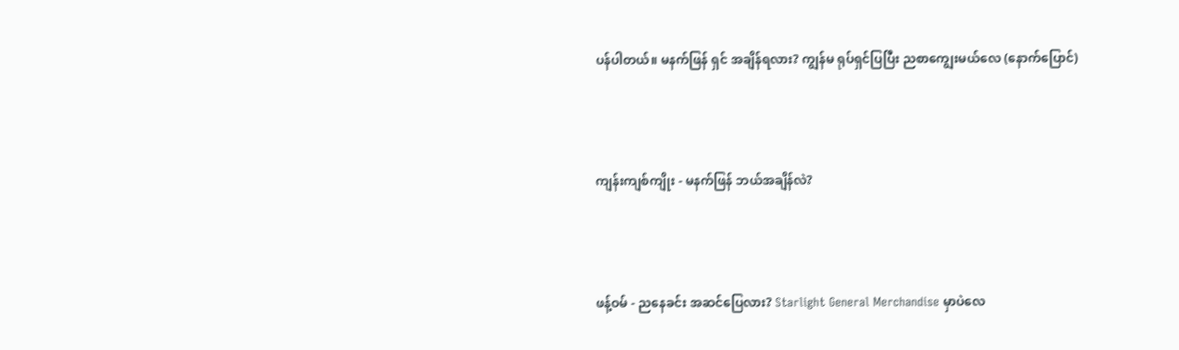ပန်ပါတယ်။ မနက်ဖြန် ရှင် အချိန်ရလား? ကျွန်မ ရုပ်ရှင်ပြပြီး ညစာကျွေးမယ်လေ (နောက်ပြောင်)



ကျန်းကျစ်ကျိုး - မနက်ဖြန် ဘယ်အချိန်လဲ?



ဖန့်ဝမ် - ညနေခင်း အဆင်ပြေလား? Starlight General Merchandise မှာပဲလေ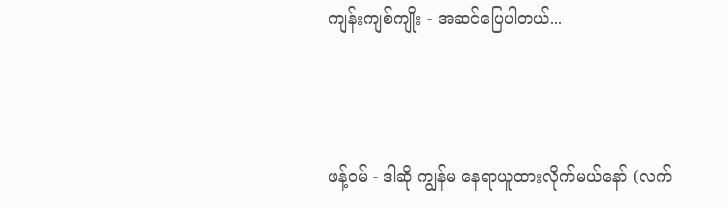ကျန်းကျစ်ကျိုး - အဆင်ပြေပါတယ်...



ဖန့်ဝမ် - ဒါဆို ကျွန်မ နေရာယူထားလိုက်မယ်နော် (လက်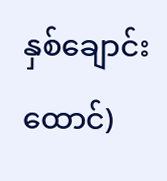နှစ်‌ချောင်းထောင်)